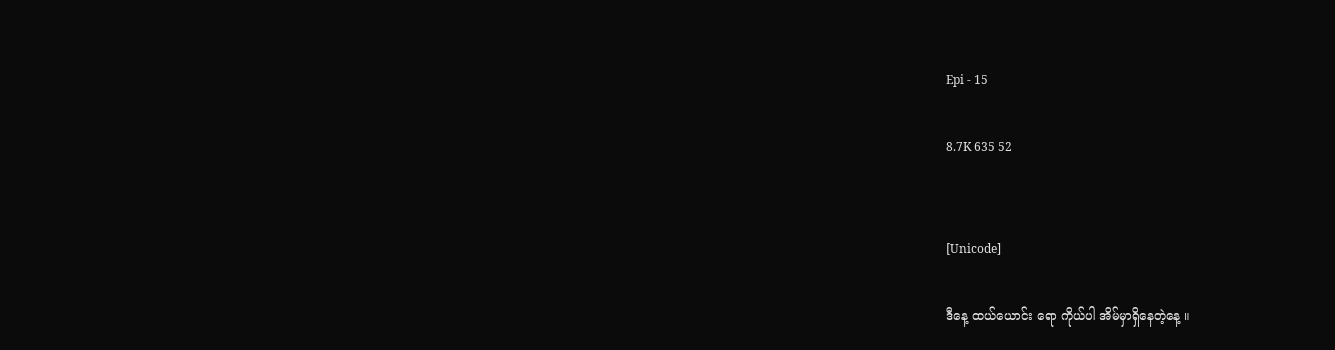Epi - 15

8.7K 635 52


[Unicode]

ဒီနေ့ ထယ်ယောင်း ရော ကိုယ်ပါ အိမ်မှာရှိနေတဲ့နေ့ ။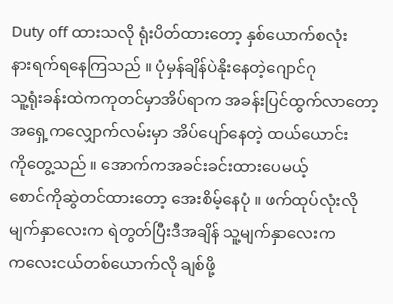Duty off ထားသလို ရုံးပိတ်ထားတော့ နှစ်ယောက်စလုံး
နားရက်ရနေကြသည် ။ ပုံမှန်ချိန်ပဲနိုးနေတဲ့ဂျောင်ဂု
သူ့ရုံးခန်းထဲကကုတင်မှာအိပ်ရာက အခန်းပြင်ထွက်လာတော့
အရှေ့ကလျှောက်လမ်းမှာ အိပ်ပျော်နေတဲ့ ထယ်ယောင်း
ကိုတွေ့သည် ။ ‌အောက်ကအခင်းခင်းထားပေမယ့်
စောင်ကိုဆွဲတင်ထားတော့ အေးစိမ့်နေပုံ ။ ဖက်ထုပ်လုံးလို
မျက်နှာလေးက ရဲတွတ်ပြီးဒီအချိန် သူ့မျက်နှာလေးက
ကလေးငယ်တစ်ယောက်လို ချစ်ဖို့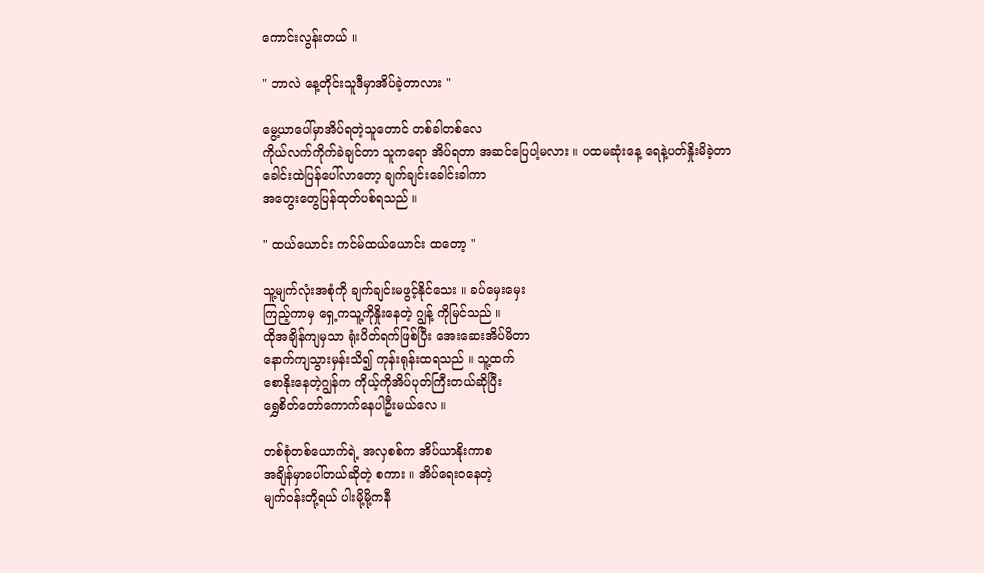ကောင်းလွန်းတယ် ။

" ဘာလဲ နေ့တိုင်းသူဒီမှာအိပ်ခဲ့တာလား "

မွေ့ယာပေါ်မှာအိပ်ရတဲ့သူတောင် တစ်ခါတစ်လေ
ကိုယ်လက်ကိုက်ခဲချင်တာ သူကရော အိပ်ရတာ အဆင်ပြေပါ့မလား ။ ပထမဆုံးနေ့ ရေနဲ့ပတ်နှိုးမိခဲ့တာ
ခေါင်းထဲပြန်ပေါ်လာတော့ ချက်ချင်းခေါင်းခါကာ
အတွေးတွေပြန်ထုတ်ပစ်ရသည် ။

" ထယ်ယောင်း ကင်မ်ထယ်ယောင်း ထတော့ "

သူ့မျက်လုံးအစုံကို ချက်ချင်းမဖွင့်နိုင်သေး ။ ခပ်မှေးမှေး
ကြည့်ကာမှ ရှေ့ကသူ့ကိုနှိုးနေတဲ့ ဂျွန့် ကိုမြင်သည် ။
ထိုအချိန်ကျမှသာ ရုံးပိတ်ရက်ဖြစ်ပြီး အေးဆေးအိပ်မိတာ
နောက်ကျသွားမှန်းသိ၍ ကုန်းရုန်းထရသည် ။ သူ့ထက်
စောနိုးနေတဲ့ဂျွန်က ကိုယ့်ကိုအိပ်ပုတ်ကြီးတယ်ဆိုပြီး
ရွှေစိတ်တော်‌ကောက်နေပါဦးမယ်လေ ။

တစ်စုံတစ်ယောက်ရဲ့ အလှစစ်က အိပ်ယာနိုးကာစ
အချိန်မှာပေါ်တယ်ဆိုတဲ့ စကား ။ အိပ်ရေးဝနေတဲ့
မျက်ဝန်းတို့ရယ် ပါးမို့မို့ကနီ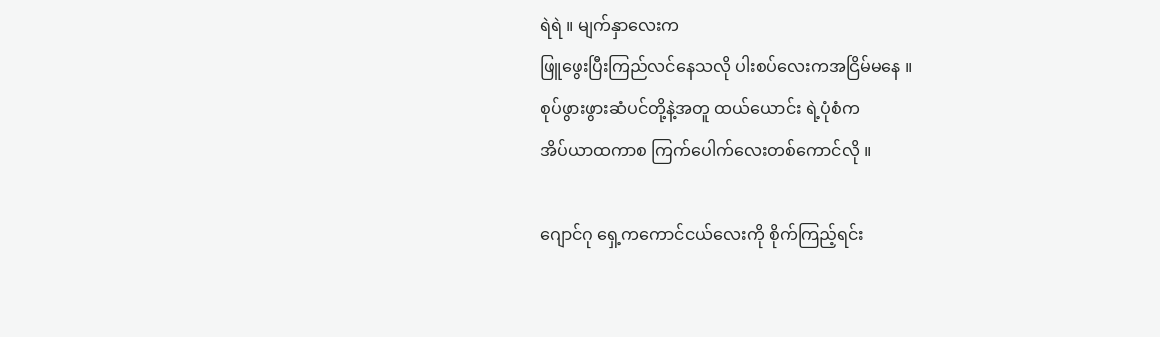ရဲရဲ ။ မျက်နှာလေးက
ဖြူဖွေးပြီးကြည်လင်နေသလို ပါးစပ်လေးကအငြိမ်မနေ ။
စုပ်ဖွားဖွားဆံပင်‌တို့နဲ့အတူ ထယ်ယောင်း ရဲ့ပုံစံက
အိပ်ယာထကာစ ကြက်ပေါက်လေးတစ်ကောင်လို ။

ဂျောင်ဂု ရှေ့ကကောင်ငယ်လေးကို စိုက်ကြည့်ရင်း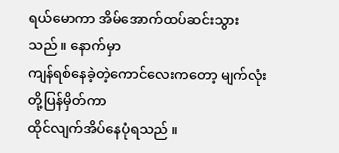ရယ်မောကာ အိမ်အောက်ထပ်ဆင်းသွားသည် ။ နောက်မှာ
ကျန်‌ရစ်နေခဲ့တဲ့ကောင်လေးကတော့ မျက်လုံးတို့ပြန်မှိတ်ကာ
ထိုင်လျက်အိပ်နေပုံရသည် ။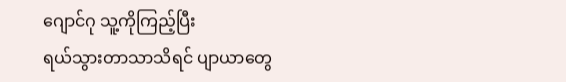ဂျောင်ဂု သူ့ကိုကြည့်ပြီး
ရယ်သွားတာသာသိရင် ပျာယာတွေ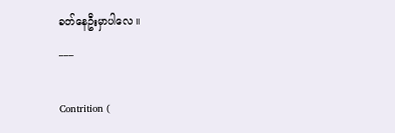ခတ်နေဦးမှာပါလေ ။
___

Contrition (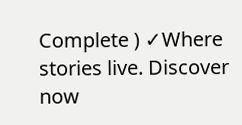Complete ) ✓Where stories live. Discover now